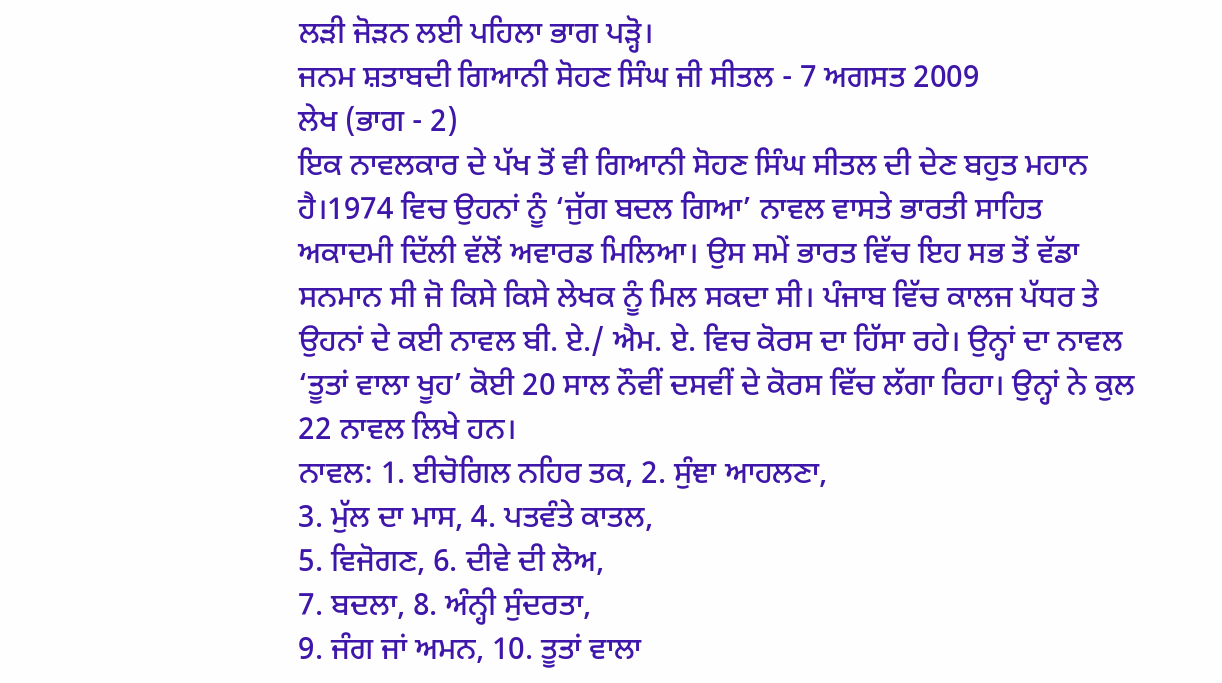ਲੜੀ ਜੋੜਨ ਲਈ ਪਹਿਲਾ ਭਾਗ ਪੜ੍ਹੋ।
ਜਨਮ ਸ਼ਤਾਬਦੀ ਗਿਆਨੀ ਸੋਹਣ ਸਿੰਘ ਜੀ ਸੀਤਲ - 7 ਅਗਸਤ 2009
ਲੇਖ (ਭਾਗ - 2)
ਇਕ ਨਾਵਲਕਾਰ ਦੇ ਪੱਖ ਤੋਂ ਵੀ ਗਿਆਨੀ ਸੋਹਣ ਸਿੰਘ ਸੀਤਲ ਦੀ ਦੇਣ ਬਹੁਤ ਮਹਾਨ ਹੈ।1974 ਵਿਚ ਉਹਨਾਂ ਨੂੰ ‘ਜੁੱਗ ਬਦਲ ਗਿਆ’ ਨਾਵਲ ਵਾਸਤੇ ਭਾਰਤੀ ਸਾਹਿਤ ਅਕਾਦਮੀ ਦਿੱਲੀ ਵੱਲੋਂ ਅਵਾਰਡ ਮਿਲਿਆ। ਉਸ ਸਮੇਂ ਭਾਰਤ ਵਿੱਚ ਇਹ ਸਭ ਤੋਂ ਵੱਡਾ ਸਨਮਾਨ ਸੀ ਜੋ ਕਿਸੇ ਕਿਸੇ ਲੇਖਕ ਨੂੰ ਮਿਲ ਸਕਦਾ ਸੀ। ਪੰਜਾਬ ਵਿੱਚ ਕਾਲਜ ਪੱਧਰ ਤੇ ਉਹਨਾਂ ਦੇ ਕਈ ਨਾਵਲ ਬੀ. ਏ./ ਐਮ. ਏ. ਵਿਚ ਕੋਰਸ ਦਾ ਹਿੱਸਾ ਰਹੇ। ਉਨ੍ਹਾਂ ਦਾ ਨਾਵਲ ‘ਤੂਤਾਂ ਵਾਲਾ ਖੂਹ’ ਕੋਈ 20 ਸਾਲ ਨੌਵੀਂ ਦਸਵੀਂ ਦੇ ਕੋਰਸ ਵਿੱਚ ਲੱਗਾ ਰਿਹਾ। ਉਨ੍ਹਾਂ ਨੇ ਕੁਲ 22 ਨਾਵਲ ਲਿਖੇ ਹਨ।
ਨਾਵਲ: 1. ਈਚੋਗਿਲ ਨਹਿਰ ਤਕ, 2. ਸੁੰਞਾ ਆਹਲਣਾ,
3. ਮੁੱਲ ਦਾ ਮਾਸ, 4. ਪਤਵੰਤੇ ਕਾਤਲ,
5. ਵਿਜੋਗਣ, 6. ਦੀਵੇ ਦੀ ਲੋਅ,
7. ਬਦਲਾ, 8. ਅੰਨ੍ਹੀ ਸੁੰਦਰਤਾ,
9. ਜੰਗ ਜਾਂ ਅਮਨ, 10. ਤੂਤਾਂ ਵਾਲਾ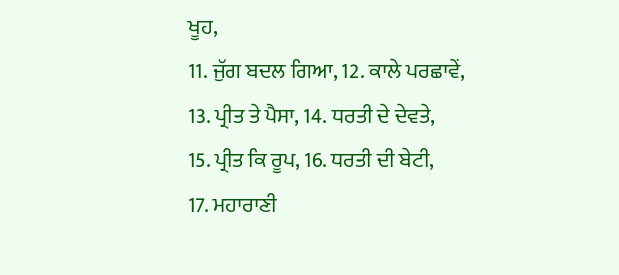ਖੂਹ,
11. ਜੁੱਗ ਬਦਲ ਗਿਆ, 12. ਕਾਲੇ ਪਰਛਾਵੇਂ,
13. ਪ੍ਰੀਤ ਤੇ ਪੈਸਾ, 14. ਧਰਤੀ ਦੇ ਦੇਵਤੇ,
15. ਪ੍ਰੀਤ ਕਿ ਰੂਪ, 16. ਧਰਤੀ ਦੀ ਬੇਟੀ,
17. ਮਹਾਰਾਣੀ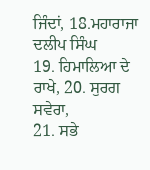ਜਿੰਦਾਂ, 18.ਮਹਾਰਾਜਾ ਦਲੀਪ ਸਿੰਘ
19. ਹਿਮਾਲਿਆ ਦੇ ਰਾਖੇ, 20. ਸੁਰਗ ਸਵੇਰਾ,
21. ਸਭੇ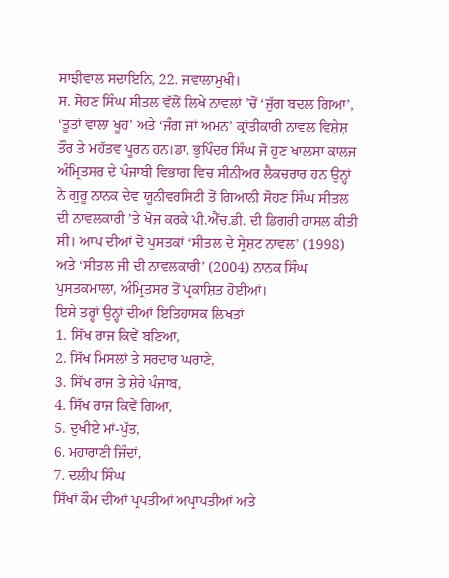ਸਾਝੀਵਾਲ ਸਦਾਇਨਿ, 22. ਜਵਾਲਾਮੁਖੀ।
ਸ. ਸੋਹਣ ਸਿੰਘ ਸੀਤਲ ਵੱਲੋਂ ਲਿਖੇ ਨਾਵਲਾਂ ’ਚੋਂ ‘ਜੁੱਗ ਬਦਲ ਗਿਆ’, ‘ਤੂਤਾਂ ਵਾਲਾ ਖੂਹ’ ਅਤੇ ‘ਜੰਗ ਜਾਂ ਅਮਨ’ ਕ੍ਰਾਂਤੀਕਾਰੀ ਨਾਵਲ ਵਿਸ਼ੇਸ਼ ਤੌਰ ਤੇ ਮਹੱਤਵ ਪੂਰਨ ਹਨ।ਡਾ. ਭੁਪਿੰਦਰ ਸਿੰਘ ਜੋ ਹੁਣ ਖਾਲਸਾ ਕਾਲਜ ਅੰਮ੍ਰਿਤਸਰ ਦੇ ਪੰਜਾਬੀ ਵਿਭਾਗ ਵਿਚ ਸੀਨੀਅਰ ਲੈਕਚਰਾਰ ਹਨ ਉਨ੍ਹਾਂ ਨੇ ਗੁਰੂ ਨਾਨਕ ਦੇਵ ਯੂਨੀਵਰਸਿਟੀ ਤੋਂ ਗਿਆਨੀ ਸੋਹਣ ਸਿੰਘ ਸੀਤਲ ਦੀ ਨਾਵਲਕਾਰੀ ’ਤੇ ਖੋਜ ਕਰਕੇ ਪੀ.ਐੱਚ.ਡੀ. ਦੀ ਡਿਗਰੀ ਹਾਸਲ ਕੀਤੀ ਸੀ। ਆਪ ਦੀਆਂ ਦੋ ਪੁਸਤਕਾਂ ‘ਸੀਤਲ ਦੇ ਸ੍ਰੇਸ਼ਟ ਨਾਵਲ’ (1998) ਅਤੇ ‘ਸੀਤਲ ਜੀ ਦੀ ਨਾਵਲਕਾਰੀ’ (2004) ਨਾਨਕ ਸਿੰਘ ਪੁਸਤਕਮਾਲਾ, ਅੰਮ੍ਰਿਤਸਰ ਤੋਂ ਪ੍ਰਕਾਸ਼ਿਤ ਹੋਈਆਂ।
ਇਸੇ ਤਰ੍ਹਾਂ ਉਨ੍ਹਾਂ ਦੀਆਂ ਇਤਿਹਾਸਕ ਲਿਖਤਾਂ
1. ਸਿੱਖ ਰਾਜ ਕਿਵੇਂ ਬਣਿਆ,
2. ਸਿੱਖ ਮਿਸਲਾਂ ਤੇ ਸਰਦਾਰ ਘਰਾਣੇ,
3. ਸਿੱਖ ਰਾਜ ਤੇ ਸ਼ੇਰੇ ਪੰਜਾਬ,
4. ਸਿੱਖ ਰਾਜ ਕਿਵੇਂ ਗਿਆ,
5. ਦੁਖੀਏ ਮਾਂ-ਪੁੱਤ,
6. ਮਹਾਰਾਣੀ ਜਿੰਦਾਂ,
7. ਦਲੀਪ ਸਿੰਘ
ਸਿੱਖਾਂ ਕੌਮ ਦੀਆਂ ਪ੍ਰਪਤੀਆਂ ਅਪ੍ਰਾਪਤੀਆਂ ਅਤੇ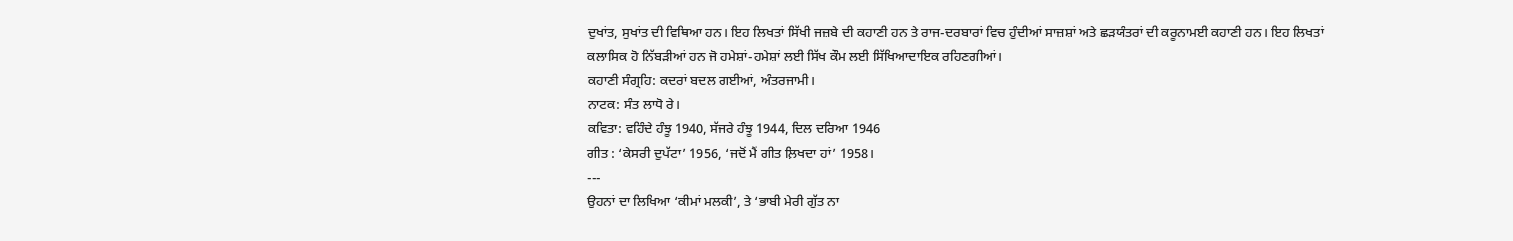ਦੁਖਾਂਤ, ਸੁਖਾਂਤ ਦੀ ਵਿਥਿਆ ਹਨ। ਇਹ ਲਿਖਤਾਂ ਸਿੱਖੀ ਜਜ਼ਬੇ ਦੀ ਕਹਾਣੀ ਹਨ ਤੇ ਰਾਜ-ਦਰਬਾਰਾਂ ਵਿਚ ਹੁੰਦੀਆਂ ਸਾਜ਼ਸ਼ਾਂ ਅਤੇ ਛੜਯੰਤਰਾਂ ਦੀ ਕਰੂਨਾਮਈ ਕਹਾਣੀ ਹਨ। ਇਹ ਲਿਖਤਾਂ ਕਲਾਸਿਕ ਹੋ ਨਿੱਬੜੀਆਂ ਹਨ ਜੋ ਹਮੇਸ਼ਾਂ-ਹਮੇਸ਼ਾਂ ਲਈ ਸਿੱਖ ਕੌਮ ਲਈ ਸਿੱਖਿਆਦਾਇਕ ਰਹਿਣਗੀਆਂ।
ਕਹਾਣੀ ਸੰਗ੍ਰਹਿ: ਕਦਰਾਂ ਬਦਲ ਗਈਆਂ, ਅੰਤਰਜਾਮੀ।
ਨਾਟਕ: ਸੰਤ ਲਾਧੋ ਰੇ।
ਕਵਿਤਾ: ਵਹਿੰਦੇ ਹੰਝੂ 1940, ਸੱਜਰੇ ਹੰਝੂ 1944, ਦਿਲ ਦਰਿਆ 1946
ਗੀਤ : ‘ਕੇਸਰੀ ਦੁਪੱਟਾ’ 1956, ‘ਜਦੋਂ ਮੈਂ ਗੀਤ ਲ਼ਿਖਦਾ ਹਾਂ’ 1958।
---
ਉਹਨਾਂ ਦਾ ਲਿਖਿਆ ‘ਕੀਮਾਂ ਮਲਕੀ’, ਤੇ ‘ਭਾਬੀ ਮੇਰੀ ਗੁੱਤ ਨਾ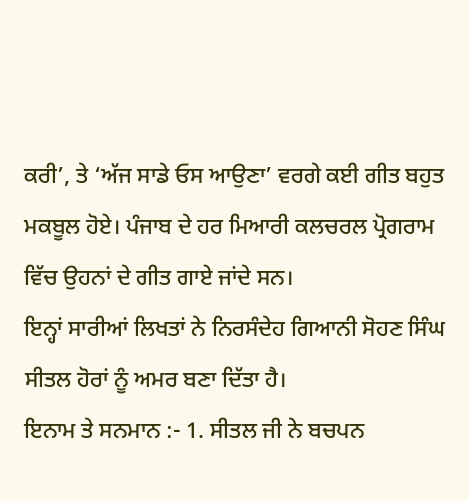ਕਰੀ’, ਤੇ ‘ਅੱਜ ਸਾਡੇ ਓਸ ਆਉਣਾ’ ਵਰਗੇ ਕਈ ਗੀਤ ਬਹੁਤ ਮਕਬੂਲ ਹੋਏ। ਪੰਜਾਬ ਦੇ ਹਰ ਮਿਆਰੀ ਕਲਚਰਲ ਪ੍ਰੋਗਰਾਮ ਵਿੱਚ ਉਹਨਾਂ ਦੇ ਗੀਤ ਗਾਏ ਜਾਂਦੇ ਸਨ।
ਇਨ੍ਹਾਂ ਸਾਰੀਆਂ ਲਿਖਤਾਂ ਨੇ ਨਿਰਸੰਦੇਹ ਗਿਆਨੀ ਸੋਹਣ ਸਿੰਘ ਸੀਤਲ ਹੋਰਾਂ ਨੂੰ ਅਮਰ ਬਣਾ ਦਿੱਤਾ ਹੈ।
ਇਨਾਮ ਤੇ ਸਨਮਾਨ :- 1. ਸੀਤਲ ਜੀ ਨੇ ਬਚਪਨ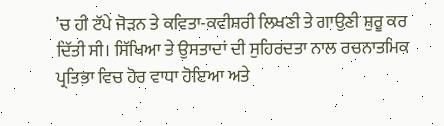’ਚ ਹੀ ਟੱਪੇ ਜੋੜਨ ਤੇ ਕਵਿਤਾ-ਕਵੀਸ਼ਰੀ ਲਿਖਣੀ ਤੇ ਗਾਉਣੀ ਸ਼ੁਰੂ ਕਰ ਦਿੱਤੀ ਸੀ। ਸਿੱਖਿਆ ਤੇ ਉਸਤਾਦਾਂ ਦੀ ਸੁਹਿਰਦਤਾ ਨਾਲ ਰਚਨਾਤਮਿਕ ਪ੍ਰਤਿਭਾ ਵਿਚ ਹੋਰ ਵਾਧਾ ਹੋਇਆ ਅਤੇ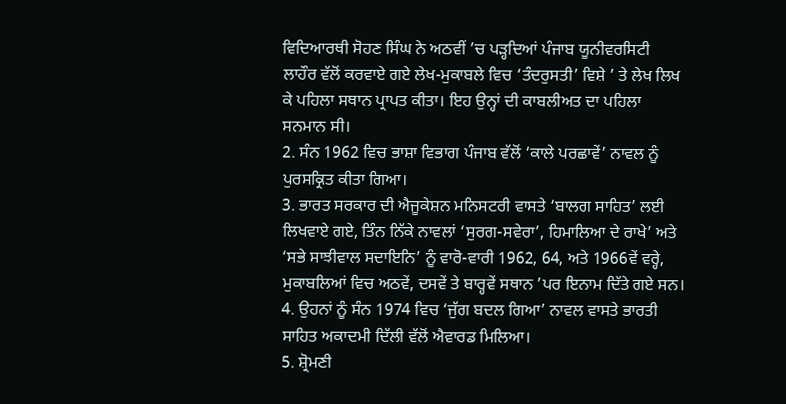ਵਿਦਿਆਰਥੀ ਸੋਹਣ ਸਿੰਘ ਨੇ ਅਠਵੀਂ ’ਚ ਪੜ੍ਹਦਿਆਂ ਪੰਜਾਬ ਯੂਨੀਵਰਸਿਟੀ ਲਾਹੌਰ ਵੱਲੋਂ ਕਰਵਾਏ ਗਏ ਲੇਖ-ਮੁਕਾਬਲੇ ਵਿਚ ‘ਤੰਦਰੁਸਤੀ’ ਵਿਸ਼ੇ ’ ਤੇ ਲੇਖ ਲਿਖ ਕੇ ਪਹਿਲਾ ਸਥਾਨ ਪ੍ਰਾਪਤ ਕੀਤਾ। ਇਹ ਉਨ੍ਹਾਂ ਦੀ ਕਾਬਲੀਅਤ ਦਾ ਪਹਿਲਾ ਸਨਮਾਨ ਸੀ।
2. ਸੰਨ 1962 ਵਿਚ ਭਾਸ਼ਾ ਵਿਭਾਗ ਪੰਜਾਬ ਵੱਲੋਂ ‘ਕਾਲੇ ਪਰਛਾਵੇਂ’ ਨਾਵਲ ਨੂੰ ਪੁਰਸਕ੍ਰਿਤ ਕੀਤਾ ਗਿਆ।
3. ਭਾਰਤ ਸਰਕਾਰ ਦੀ ਐਜੂਕੇਸ਼ਨ ਮਨਿਸਟਰੀ ਵਾਸਤੇ ‘ਬਾਲਗ ਸਾਹਿਤ’ ਲਈ ਲਿਖਵਾਏ ਗਏ, ਤਿੰਨ ਨਿੱਕੇ ਨਾਵਲਾਂ ‘ਸੁਰਗ-ਸਵੇਰਾ’, ਹਿਮਾਲਿਆ ਦੇ ਰਾਖੇ’ ਅਤੇ ‘ਸਭੇ ਸਾਝੀਵਾਲ ਸਦਾਇਨਿ’ ਨੂੰ ਵਾਰੋ-ਵਾਰੀ 1962, 64, ਅਤੇ 1966ਵੇਂ ਵਰ੍ਹੇ, ਮੁਕਾਬਲਿਆਂ ਵਿਚ ਅਠਵੇਂ, ਦਸਵੇਂ ਤੇ ਬਾਰ੍ਹਵੇਂ ਸਥਾਨ ’ਪਰ ਇਨਾਮ ਦਿੱਤੇ ਗਏ ਸਨ।
4. ਉਹਨਾਂ ਨੂੰ ਸੰਨ 1974 ਵਿਚ ‘ਜੁੱਗ ਬਦਲ ਗਿਆ’ ਨਾਵਲ ਵਾਸਤੇ ਭਾਰਤੀ ਸਾਹਿਤ ਅਕਾਦਮੀ ਦਿੱਲੀ ਵੱਲੋਂ ਐਵਾਰਡ ਮਿਲਿਆ।
5. ਸ਼੍ਰੋਮਣੀ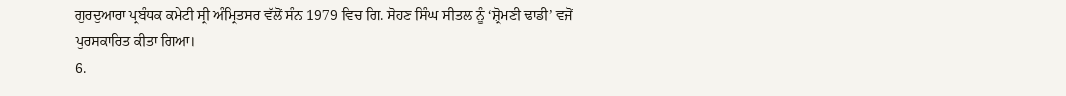ਗੁਰਦੁਆਰਾ ਪ੍ਰਬੰਧਕ ਕਮੇਟੀ ਸ੍ਰੀ ਅੰਮ੍ਰਿਤਸਰ ਵੱਲੋਂ ਸੰਨ 1979 ਵਿਚ ਗਿ. ਸੋਹਣ ਸਿੰਘ ਸੀਤਲ ਨੂੰ ‘ਸ਼੍ਰੋਮਣੀ ਢਾਡੀ’ ਵਜੋਂ ਪੁਰਸਕਾਰਿਤ ਕੀਤਾ ਗਿਆ।
6.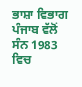ਭਾਸ਼ਾ ਵਿਭਾਗ ਪੰਜਾਬ ਵੱਲੋਂ ਸੰਨ 1983 ਵਿਚ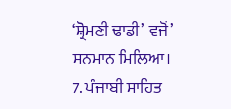‘ਸ਼੍ਰੋਮਣੀ ਢਾਡੀ’ ਵਜੋਂ’ ਸਨਮਾਨ ਮਿਲਿਆ।
7. ਪੰਜਾਬੀ ਸਾਹਿਤ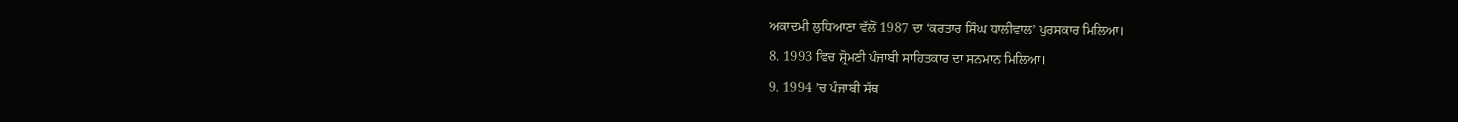ਅਕਾਦਮੀ ਲੁਧਿਆਣਾ ਵੱਲੋਂ 1987 ਦਾ ‘ਕਰਤਾਰ ਸਿੰਘ ਧਾਲੀਵਾਲ’ ਪੁਰਸਕਾਰ ਮਿਲਿਆ।
8. 1993 ਵਿਚ ਸ਼੍ਰੋਮਣੀ ਪੰਜਾਬੀ ਸਾਹਿਤਕਾਰ ਦਾ ਸਨਮਾਨ ਮਿਲਿਆ।
9. 1994 ’ਚ ਪੰਜਾਬੀ ਸੱਥ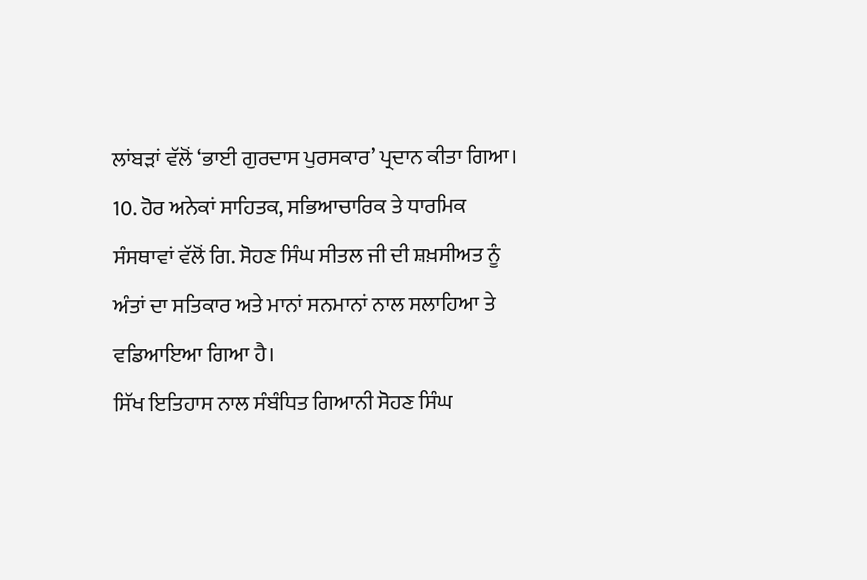ਲਾਂਬੜਾਂ ਵੱਲੋਂ ‘ਭਾਈ ਗੁਰਦਾਸ ਪੁਰਸਕਾਰ’ ਪ੍ਰਦਾਨ ਕੀਤਾ ਗਿਆ।
10. ਹੋਰ ਅਨੇਕਾਂ ਸਾਹਿਤਕ, ਸਭਿਆਚਾਰਿਕ ਤੇ ਧਾਰਮਿਕ ਸੰਸਥਾਵਾਂ ਵੱਲੋਂ ਗਿ. ਸੋਹਣ ਸਿੰਘ ਸੀਤਲ ਜੀ ਦੀ ਸ਼ਖ਼ਸੀਅਤ ਨੂੰ ਅੰਤਾਂ ਦਾ ਸਤਿਕਾਰ ਅਤੇ ਮਾਨਾਂ ਸਨਮਾਨਾਂ ਨਾਲ ਸਲਾਹਿਆ ਤੇ ਵਡਿਆਇਆ ਗਿਆ ਹੈ।
ਸਿੱਖ ਇਤਿਹਾਸ ਨਾਲ ਸੰਬੰਧਿਤ ਗਿਆਨੀ ਸੋਹਣ ਸਿੰਘ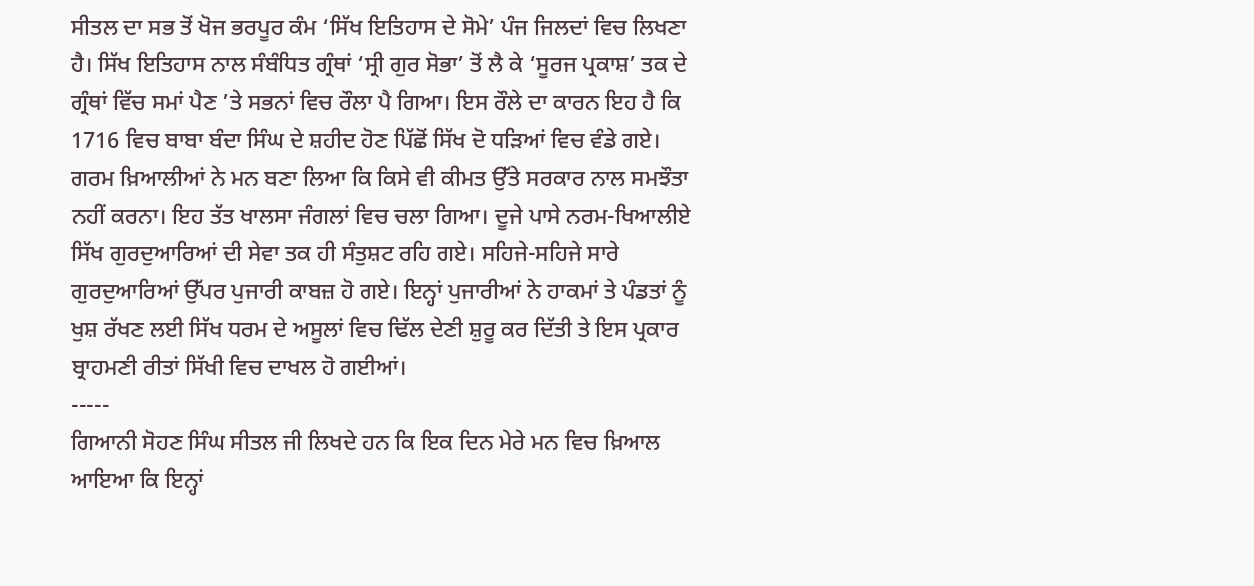ਸੀਤਲ ਦਾ ਸਭ ਤੋਂ ਖੋਜ ਭਰਪੂਰ ਕੰਮ ‘ਸਿੱਖ ਇਤਿਹਾਸ ਦੇ ਸੋਮੇ’ ਪੰਜ ਜਿਲਦਾਂ ਵਿਚ ਲਿਖਣਾ ਹੈ। ਸਿੱਖ ਇਤਿਹਾਸ ਨਾਲ ਸੰਬੰਧਿਤ ਗ੍ਰੰਥਾਂ ‘ਸ੍ਰੀ ਗੁਰ ਸੋਭਾ’ ਤੋਂ ਲੈ ਕੇ ‘ਸੂਰਜ ਪ੍ਰਕਾਸ਼’ ਤਕ ਦੇ ਗ੍ਰੰਥਾਂ ਵਿੱਚ ਸਮਾਂ ਪੈਣ ’ਤੇ ਸਭਨਾਂ ਵਿਚ ਰੌਲਾ ਪੈ ਗਿਆ। ਇਸ ਰੌਲੇ ਦਾ ਕਾਰਨ ਇਹ ਹੈ ਕਿ 1716 ਵਿਚ ਬਾਬਾ ਬੰਦਾ ਸਿੰਘ ਦੇ ਸ਼ਹੀਦ ਹੋਣ ਪਿੱਛੋਂ ਸਿੱਖ ਦੋ ਧੜਿਆਂ ਵਿਚ ਵੰਡੇ ਗਏ। ਗਰਮ ਖ਼ਿਆਲੀਆਂ ਨੇ ਮਨ ਬਣਾ ਲਿਆ ਕਿ ਕਿਸੇ ਵੀ ਕੀਮਤ ਉੱਤੇ ਸਰਕਾਰ ਨਾਲ ਸਮਝੌਤਾ ਨਹੀਂ ਕਰਨਾ। ਇਹ ਤੱਤ ਖਾਲਸਾ ਜੰਗਲਾਂ ਵਿਚ ਚਲਾ ਗਿਆ। ਦੂਜੇ ਪਾਸੇ ਨਰਮ-ਖਿਆਲੀਏ ਸਿੱਖ ਗੁਰਦੁਆਰਿਆਂ ਦੀ ਸੇਵਾ ਤਕ ਹੀ ਸੰਤੁਸ਼ਟ ਰਹਿ ਗਏ। ਸਹਿਜੇ-ਸਹਿਜੇ ਸਾਰੇ ਗੁਰਦੁਆਰਿਆਂ ਉੱਪਰ ਪੁਜਾਰੀ ਕਾਬਜ਼ ਹੋ ਗਏ। ਇਨ੍ਹਾਂ ਪੁਜਾਰੀਆਂ ਨੇ ਹਾਕਮਾਂ ਤੇ ਪੰਡਤਾਂ ਨੂੰ ਖੁਸ਼ ਰੱਖਣ ਲਈ ਸਿੱਖ ਧਰਮ ਦੇ ਅਸੂਲਾਂ ਵਿਚ ਢਿੱਲ ਦੇਣੀ ਸ਼ੁਰੂ ਕਰ ਦਿੱਤੀ ਤੇ ਇਸ ਪ੍ਰਕਾਰ ਬ੍ਰਾਹਮਣੀ ਰੀਤਾਂ ਸਿੱਖੀ ਵਿਚ ਦਾਖਲ ਹੋ ਗਈਆਂ।
-----
ਗਿਆਨੀ ਸੋਹਣ ਸਿੰਘ ਸੀਤਲ ਜੀ ਲਿਖਦੇ ਹਨ ਕਿ ਇਕ ਦਿਨ ਮੇਰੇ ਮਨ ਵਿਚ ਖ਼ਿਆਲ ਆਇਆ ਕਿ ਇਨ੍ਹਾਂ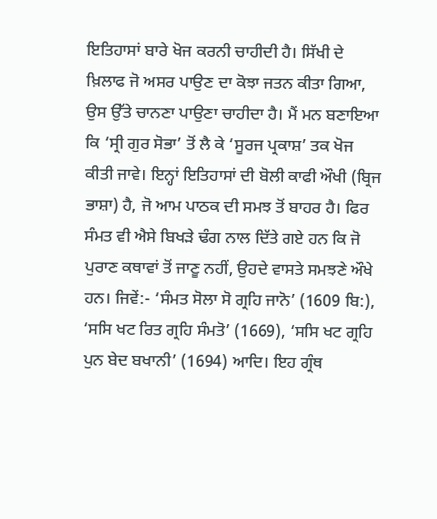ਇਤਿਹਾਸਾਂ ਬਾਰੇ ਖੋਜ ਕਰਨੀ ਚਾਹੀਦੀ ਹੈ। ਸਿੱਖੀ ਦੇ ਖ਼ਿਲਾਫ ਜੋ ਅਸਰ ਪਾਉਣ ਦਾ ਕੋਝਾ ਜਤਨ ਕੀਤਾ ਗਿਆ, ਉਸ ਉੱਤੇ ਚਾਨਣਾ ਪਾਉਣਾ ਚਾਹੀਦਾ ਹੈ। ਮੈਂ ਮਨ ਬਣਾਇਆ ਕਿ ‘ਸ੍ਰੀ ਗੁਰ ਸੋਭਾ’ ਤੋਂ ਲੈ ਕੇ ‘ਸੂਰਜ ਪ੍ਰਕਾਸ਼’ ਤਕ ਖੋਜ ਕੀਤੀ ਜਾਵੇ। ਇਨ੍ਹਾਂ ਇਤਿਹਾਸਾਂ ਦੀ ਬੋਲੀ ਕਾਫੀ ਔਖੀ (ਬ੍ਰਿਜ ਭਾਸ਼ਾ) ਹੈ, ਜੋ ਆਮ ਪਾਠਕ ਦੀ ਸਮਝ ਤੋਂ ਬਾਹਰ ਹੈ। ਫਿਰ ਸੰਮਤ ਵੀ ਐਸੇ ਬਿਖੜੇ ਢੰਗ ਨਾਲ ਦਿੱਤੇ ਗਏ ਹਨ ਕਿ ਜੋ ਪੁਰਾਣ ਕਥਾਵਾਂ ਤੋਂ ਜਾਣੂ ਨਹੀਂ, ਉਹਦੇ ਵਾਸਤੇ ਸਮਝਣੇ ਔਖੇ ਹਨ। ਜਿਵੇਂ:- ‘ਸੰਮਤ ਸੋਲਾ ਸੋ ਗ੍ਰਹਿ ਜਾਨੋ’ (1609 ਬਿ:), ‘ਸਸਿ ਖਟ ਰਿਤ ਗ੍ਰਹਿ ਸੰਮਤੋ’ (1669), ‘ਸਸਿ ਖਟ ਗ੍ਰਹਿ ਪੁਨ ਬੇਦ ਬਖਾਨੀ’ (1694) ਆਦਿ। ਇਹ ਗ੍ਰੰਥ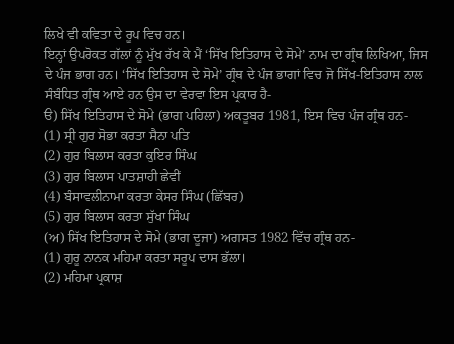ਲਿਖੇ ਵੀ ਕਵਿਤਾ ਦੇ ਰੂਪ ਵਿਚ ਹਨ।
ਇਨ੍ਹਾਂ ਉਪਰੋਕਤ ਗੱਲਾਂ ਨੂੰ ਮੁੱਖ ਰੱਖ ਕੇ ਮੈਂ ‘ਸਿੱਖ ਇਤਿਹਾਸ ਦੇ ਸੋਮੇ’ ਨਾਮ ਦਾ ਗ੍ਰੰਥ ਲਿਖਿਆ, ਜਿਸ ਦੇ ਪੰਜ ਭਾਗ ਹਨ। ‘ਸਿੱਖ ਇਤਿਹਾਸ ਦੇ ਸੋਮੇ’ ਗ੍ਰੰਥ ਦੇ ਪੰਜ ਭਾਗਾਂ ਵਿਚ ਜੋ ਸਿੱਖ-ਇਤਿਹਾਸ ਨਾਲ ਸੰਬੰਧਿਤ ਗ੍ਰੰਥ ਆਏ ਹਨ ਉਸ ਦਾ ਵੇਰਵਾ ਇਸ ਪ੍ਰਕਾਰ ਹੈ-
ੳ) ਸਿੱਖ ਇਤਿਹਾਸ ਦੇ ਸੋਮੇ (ਭਾਗ ਪਹਿਲਾ) ਅਕਤੂਬਰ 1981, ਇਸ ਵਿਚ ਪੰਜ ਗ੍ਰੰਥ ਹਨ-
(1) ਸ੍ਰੀ ਗੁਰ ਸੋਭਾ ਕਰਤਾ ਸੈਨਾ ਪਤਿ
(2) ਗੁਰ ਬਿਲਾਸ ਕਰਤਾ ਕੁਇਰ ਸਿੰਘ
(3) ਗੁਰ ਬਿਲਾਸ ਪਾਤਸ਼ਾਹੀ ਛੇਵੀਂ
(4) ਬੰਸਾਵਲੀਨਾਮਾ ਕਰਤਾ ਕੇਸਰ ਸਿੰਘ (ਛਿੱਬਰ)
(5) ਗੁਰ ਬਿਲਾਸ ਕਰਤਾ ਸੁੱਖਾ ਸਿੰਘ
(ਅ) ਸਿੱਖ ਇਤਿਹਾਸ ਦੇ ਸੋਮੇ (ਭਾਗ ਦੂਜਾ) ਅਗਸਤ 1982 ਵਿੱਚ ਗ੍ਰੰਥ ਹਨ-
(1) ਗੁਰੂ ਨਾਨਕ ਮਹਿਮਾ ਕਰਤਾ ਸਰੂਪ ਦਾਸ ਭੱਲਾ।
(2) ਮਹਿਮਾ ਪ੍ਰਕਾਸ਼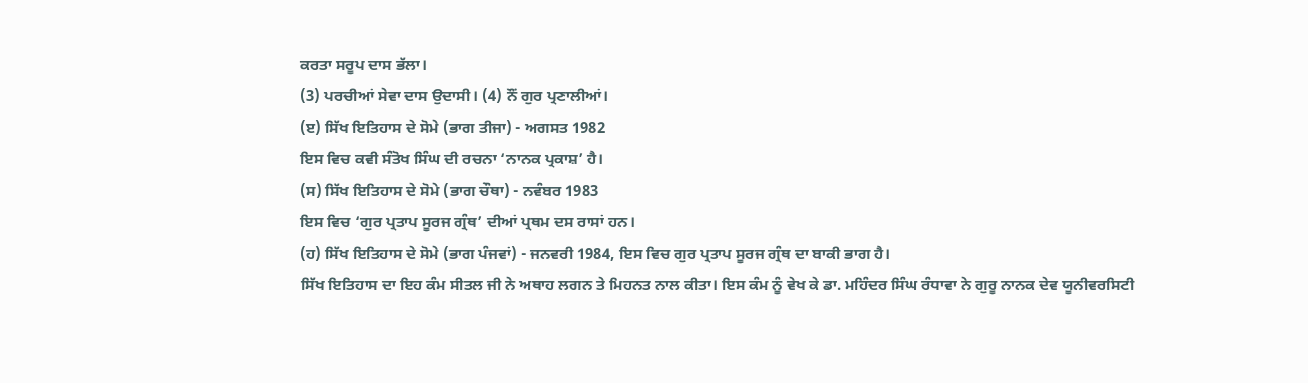ਕਰਤਾ ਸਰੂਪ ਦਾਸ ਭੱਲਾ।
(3) ਪਰਚੀਆਂ ਸੇਵਾ ਦਾਸ ਉਦਾਸੀ। (4) ਨੌਂ ਗੁਰ ਪ੍ਰਣਾਲੀਆਂ।
(ੲ) ਸਿੱਖ ਇਤਿਹਾਸ ਦੇ ਸੋਮੇ (ਭਾਗ ਤੀਜਾ) - ਅਗਸਤ 1982
ਇਸ ਵਿਚ ਕਵੀ ਸੰਤੋਖ ਸਿੰਘ ਦੀ ਰਚਨਾ ‘ਨਾਨਕ ਪ੍ਰਕਾਸ਼’ ਹੈ।
(ਸ) ਸਿੱਖ ਇਤਿਹਾਸ ਦੇ ਸੋਮੇ (ਭਾਗ ਚੌਥਾ) - ਨਵੰਬਰ 1983
ਇਸ ਵਿਚ ‘ਗੁਰ ਪ੍ਰਤਾਪ ਸੂਰਜ ਗ੍ਰੰਥ’ ਦੀਆਂ ਪ੍ਰਥਮ ਦਸ ਰਾਸਾਂ ਹਨ।
(ਹ) ਸਿੱਖ ਇਤਿਹਾਸ ਦੇ ਸੋਮੇ (ਭਾਗ ਪੰਜਵਾਂ) - ਜਨਵਰੀ 1984, ਇਸ ਵਿਚ ਗੁਰ ਪ੍ਰਤਾਪ ਸੂਰਜ ਗ੍ਰੰਥ ਦਾ ਬਾਕੀ ਭਾਗ ਹੈ।
ਸਿੱਖ ਇਤਿਹਾਸ ਦਾ ਇਹ ਕੰਮ ਸੀਤਲ ਜੀ ਨੇ ਅਥਾਹ ਲਗਨ ਤੇ ਮਿਹਨਤ ਨਾਲ ਕੀਤਾ। ਇਸ ਕੰਮ ਨੂੰ ਵੇਖ ਕੇ ਡਾ. ਮਹਿੰਦਰ ਸਿੰਘ ਰੰਧਾਵਾ ਨੇ ਗੁਰੂ ਨਾਨਕ ਦੇਵ ਯੂਨੀਵਰਸਿਟੀ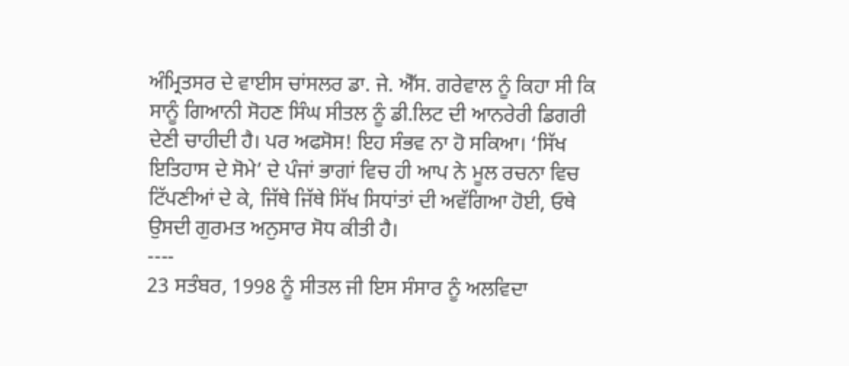ਅੰਮ੍ਰਿਤਸਰ ਦੇ ਵਾਈਸ ਚਾਂਸਲਰ ਡਾ. ਜੇ. ਐੱਸ. ਗਰੇਵਾਲ ਨੂੰ ਕਿਹਾ ਸੀ ਕਿ ਸਾਨੂੰ ਗਿਆਨੀ ਸੋਹਣ ਸਿੰਘ ਸੀਤਲ ਨੂੰ ਡੀ.ਲਿਟ ਦੀ ਆਨਰੇਰੀ ਡਿਗਰੀ ਦੇਣੀ ਚਾਹੀਦੀ ਹੈ। ਪਰ ਅਫਸੋਸ! ਇਹ ਸੰਭਵ ਨਾ ਹੋ ਸਕਿਆ। ‘ਸਿੱਖ ਇਤਿਹਾਸ ਦੇ ਸੋਮੇ’ ਦੇ ਪੰਜਾਂ ਭਾਗਾਂ ਵਿਚ ਹੀ ਆਪ ਨੇ ਮੂਲ ਰਚਨਾ ਵਿਚ ਟਿੱਪਣੀਆਂ ਦੇ ਕੇ, ਜਿੱਥੇ ਜਿੱਥੇ ਸਿੱਖ ਸਿਧਾਂਤਾਂ ਦੀ ਅਵੱਗਿਆ ਹੋਈ, ਓਥੇ ਉਸਦੀ ਗੁਰਮਤ ਅਨੁਸਾਰ ਸੋਧ ਕੀਤੀ ਹੈ।
----
23 ਸਤੰਬਰ, 1998 ਨੂੰ ਸੀਤਲ ਜੀ ਇਸ ਸੰਸਾਰ ਨੂੰ ਅਲਵਿਦਾ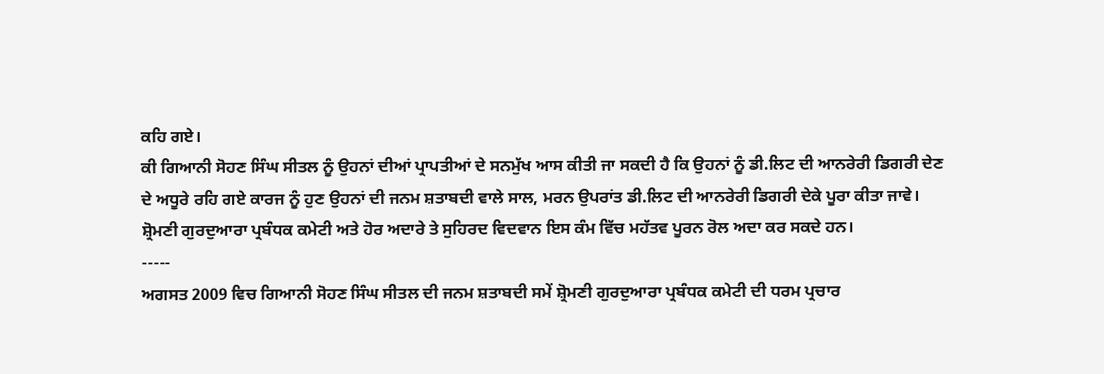ਕਹਿ ਗਏ।
ਕੀ ਗਿਆਨੀ ਸੋਹਣ ਸਿੰਘ ਸੀਤਲ ਨੂੰ ਉਹਨਾਂ ਦੀਆਂ ਪ੍ਰਾਪਤੀਆਂ ਦੇ ਸਨਮੁੱਖ ਆਸ ਕੀਤੀ ਜਾ ਸਕਦੀ ਹੈ ਕਿ ਉਹਨਾਂ ਨੂੰ ਡੀ.ਲਿਟ ਦੀ ਆਨਰੇਰੀ ਡਿਗਰੀ ਦੇਣ ਦੇ ਅਧੂਰੇ ਰਹਿ ਗਏ ਕਾਰਜ ਨੂੰ ਹੁਣ ਉਹਨਾਂ ਦੀ ਜਨਮ ਸ਼ਤਾਬਦੀ ਵਾਲੇ ਸਾਲ, ਮਰਨ ਉਪਰਾਂਤ ਡੀ.ਲਿਟ ਦੀ ਆਨਰੇਰੀ ਡਿਗਰੀ ਦੇਕੇ ਪੂਰਾ ਕੀਤਾ ਜਾਵੇ। ਸ਼੍ਰੋਮਣੀ ਗੁਰਦੁਆਰਾ ਪ੍ਰਬੰਧਕ ਕਮੇਟੀ ਅਤੇ ਹੋਰ ਅਦਾਰੇ ਤੇ ਸੁਹਿਰਦ ਵਿਦਵਾਨ ਇਸ ਕੰਮ ਵਿੱਚ ਮਹੱਤਵ ਪੂਰਨ ਰੋਲ ਅਦਾ ਕਰ ਸਕਦੇ ਹਨ।
-----
ਅਗਸਤ 2009 ਵਿਚ ਗਿਆਨੀ ਸੋਹਣ ਸਿੰਘ ਸੀਤਲ ਦੀ ਜਨਮ ਸ਼ਤਾਬਦੀ ਸਮੇਂ ਸ਼੍ਰੋਮਣੀ ਗੁਰਦੁਆਰਾ ਪ੍ਰਬੰਧਕ ਕਮੇਟੀ ਦੀ ਧਰਮ ਪ੍ਰਚਾਰ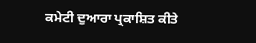ਕਮੇਟੀ ਦੁਆਰਾ ਪ੍ਰਕਾਸ਼ਿਤ ਕੀਤੇ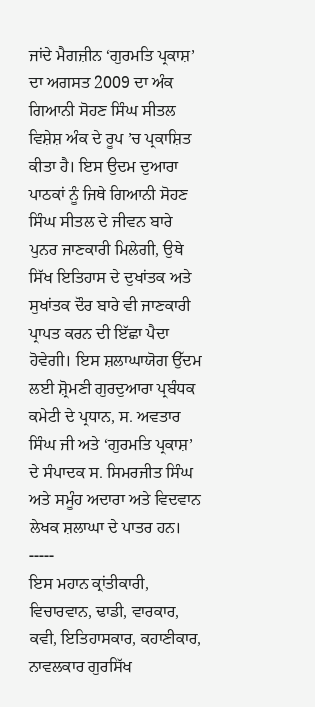ਜਾਂਦੇ ਮੈਗਜ਼ੀਨ ‘ਗੁਰਮਤਿ ਪ੍ਰਕਾਸ਼’ ਦਾ ਅਗਸਤ 2009 ਦਾ ਅੰਕ ਗਿਆਨੀ ਸੋਹਣ ਸਿੰਘ ਸੀਤਲ ਵਿਸ਼ੇਸ਼ ਅੰਕ ਦੇ ਰੂਪ ’ਚ ਪ੍ਰਕਾਸ਼ਿਤ ਕੀਤਾ ਹੈ। ਇਸ ਉਦਮ ਦੁਆਰਾ ਪਾਠਕਾਂ ਨੂੰ ਜਿਥੇ ਗਿਆਨੀ ਸੋਹਣ ਸਿੰਘ ਸੀਤਲ ਦੇ ਜੀਵਨ ਬਾਰੇ ਪੁਨਰ ਜਾਣਕਾਰੀ ਮਿਲੇਗੀ, ਉਥੇ ਸਿੱਖ ਇਤਿਹਾਸ ਦੇ ਦੁਖਾਂਤਕ ਅਤੇ ਸੁਖਾਂਤਕ ਦੌਰ ਬਾਰੇ ਵੀ ਜਾਣਕਾਰੀ ਪ੍ਰਾਪਤ ਕਰਨ ਦੀ ਇੱਛਾ ਪੈਦਾ ਹੋਵੇਗੀ। ਇਸ ਸ਼ਲਾਘਾਯੋਗ ਉੱਦਮ ਲਈ ਸ਼੍ਰੋਮਣੀ ਗੁਰਦੁਆਰਾ ਪ੍ਰਬੰਧਕ ਕਮੇਟੀ ਦੇ ਪ੍ਰਧਾਨ, ਸ. ਅਵਤਾਰ ਸਿੰਘ ਜੀ ਅਤੇ ‘ਗੁਰਮਤਿ ਪ੍ਰਕਾਸ਼’ ਦੇ ਸੰਪਾਦਕ ਸ. ਸਿਮਰਜੀਤ ਸਿੰਘ ਅਤੇ ਸਮੂੰਹ ਅਦਾਰਾ ਅਤੇ ਵਿਦਵਾਨ ਲੇਖਕ ਸ਼ਲਾਘਾ ਦੇ ਪਾਤਰ ਹਨ।
-----
ਇਸ ਮਹਾਨ ਕ੍ਰਾਂਤੀਕਾਰੀ, ਵਿਚਾਰਵਾਨ, ਢਾਡੀ, ਵਾਰਕਾਰ, ਕਵੀ, ਇਤਿਹਾਸਕਾਰ, ਕਹਾਣੀਕਾਰ, ਨਾਵਲਕਾਰ ਗੁਰਸਿੱਖ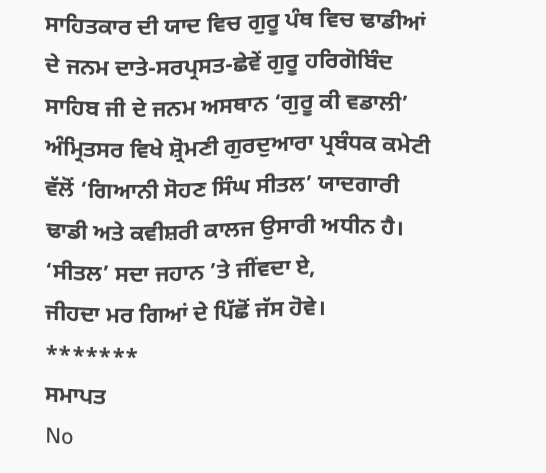ਸਾਹਿਤਕਾਰ ਦੀ ਯਾਦ ਵਿਚ ਗੁਰੂ ਪੰਥ ਵਿਚ ਢਾਡੀਆਂ ਦੇ ਜਨਮ ਦਾਤੇ-ਸਰਪ੍ਰਸਤ-ਛੇਵੇਂ ਗੁਰੂ ਹਰਿਗੋਬਿੰਦ ਸਾਹਿਬ ਜੀ ਦੇ ਜਨਮ ਅਸਥਾਨ ‘ਗੁਰੂ ਕੀ ਵਡਾਲੀ’ ਅੰਮ੍ਰਿਤਸਰ ਵਿਖੇ ਸ਼੍ਰੋਮਣੀ ਗੁਰਦੁਆਰਾ ਪ੍ਰਬੰਧਕ ਕਮੇਟੀ ਵੱਲੋਂ ‘ਗਿਆਨੀ ਸੋਹਣ ਸਿੰਘ ਸੀਤਲ’ ਯਾਦਗਾਰੀ ਢਾਡੀ ਅਤੇ ਕਵੀਸ਼ਰੀ ਕਾਲਜ ਉਸਾਰੀ ਅਧੀਨ ਹੈ।
‘ਸੀਤਲ’ ਸਦਾ ਜਹਾਨ ’ਤੇ ਜੀਂਵਦਾ ਏ,
ਜੀਹਦਾ ਮਰ ਗਿਆਂ ਦੇ ਪਿੱਛੋਂ ਜੱਸ ਹੋਵੇ।
*******
ਸਮਾਪਤ
No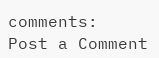comments:
Post a Comment